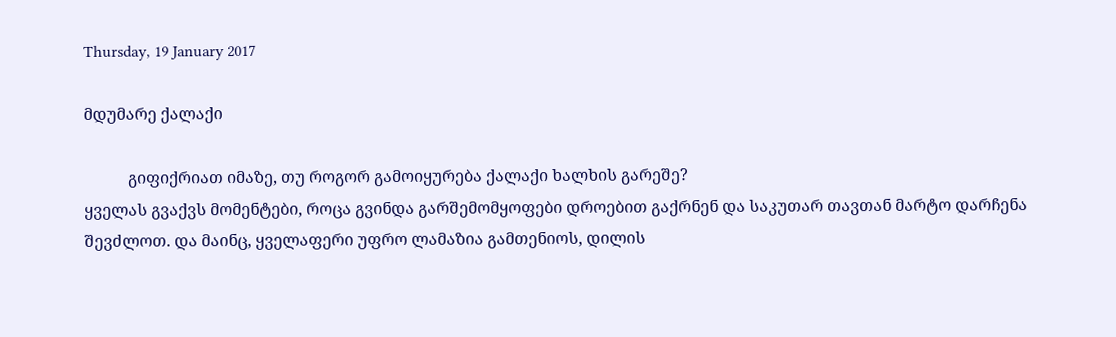Thursday, 19 January 2017

მდუმარე ქალაქი

           გიფიქრიათ იმაზე, თუ როგორ გამოიყურება ქალაქი ხალხის გარეშე?
ყველას გვაქვს მომენტები, როცა გვინდა გარშემომყოფები დროებით გაქრნენ და საკუთარ თავთან მარტო დარჩენა შევძლოთ. და მაინც, ყველაფერი უფრო ლამაზია გამთენიოს, დილის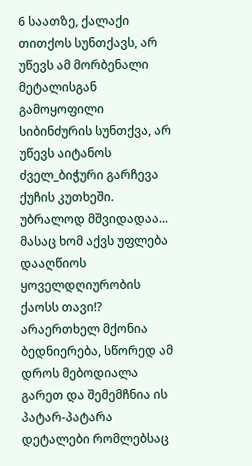6 საათზე, ქალაქი თითქოს სუნთქავს, არ უწევს ამ მორბენალი მეტალისგან გამოყოფილი სიბინძურის სუნთქვა, არ უწევს აიტანოს ძველ_ბიჭური გარჩევა ქუჩის კუთხეში. უბრალოდ მშვიდადაა... მასაც ხომ აქვს უფლება დააღწიოს ყოველდღიურობის ქაოსს თავი!? არაერთხელ მქონია ბედნიერება, სწორედ ამ დროს მებოდიალა გარეთ და შემემჩნია ის პატარ-პატარა დეტალები რომლებსაც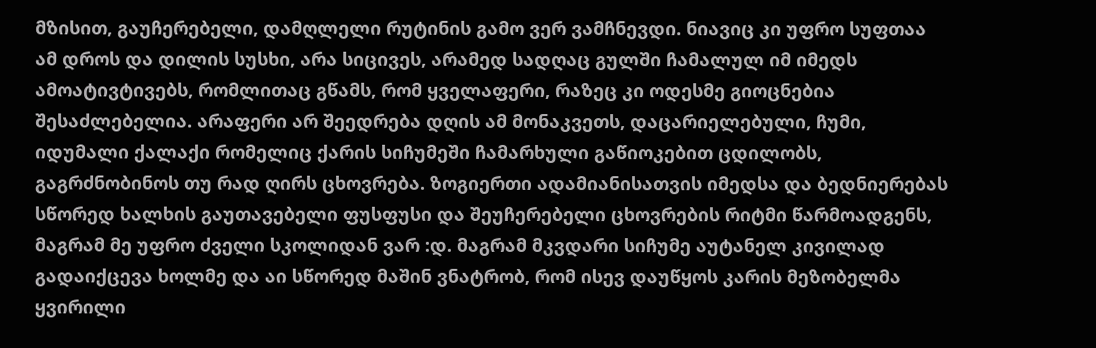მზისით, გაუჩერებელი, დამღლელი რუტინის გამო ვერ ვამჩნევდი. ნიავიც კი უფრო სუფთაა ამ დროს და დილის სუსხი, არა სიცივეს, არამედ სადღაც გულში ჩამალულ იმ იმედს ამოატივტივებს, რომლითაც გწამს, რომ ყველაფერი, რაზეც კი ოდესმე გიოცნებია შესაძლებელია. არაფერი არ შეედრება დღის ამ მონაკვეთს, დაცარიელებული, ჩუმი, იდუმალი ქალაქი რომელიც ქარის სიჩუმეში ჩამარხული გაწიოკებით ცდილობს, გაგრძნობინოს თუ რად ღირს ცხოვრება. ზოგიერთი ადამიანისათვის იმედსა და ბედნიერებას სწორედ ხალხის გაუთავებელი ფუსფუსი და შეუჩერებელი ცხოვრების რიტმი წარმოადგენს, მაგრამ მე უფრო ძველი სკოლიდან ვარ :დ. მაგრამ მკვდარი სიჩუმე აუტანელ კივილად გადაიქცევა ხოლმე და აი სწორედ მაშინ ვნატრობ, რომ ისევ დაუწყოს კარის მეზობელმა ყვირილი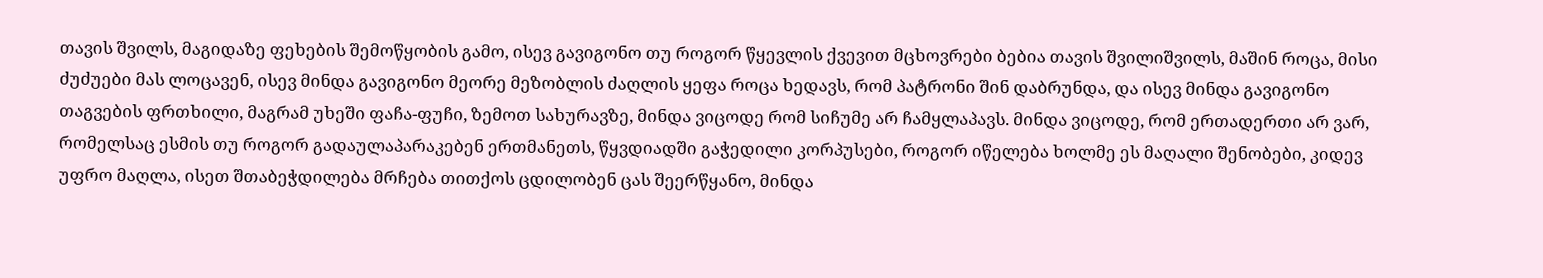თავის შვილს, მაგიდაზე ფეხების შემოწყობის გამო, ისევ გავიგონო თუ როგორ წყევლის ქვევით მცხოვრები ბებია თავის შვილიშვილს, მაშინ როცა, მისი ძუძუები მას ლოცავენ, ისევ მინდა გავიგონო მეორე მეზობლის ძაღლის ყეფა როცა ხედავს, რომ პატრონი შინ დაბრუნდა, და ისევ მინდა გავიგონო თაგვების ფრთხილი, მაგრამ უხეში ფაჩა-ფუჩი, ზემოთ სახურავზე, მინდა ვიცოდე რომ სიჩუმე არ ჩამყლაპავს. მინდა ვიცოდე, რომ ერთადერთი არ ვარ, რომელსაც ესმის თუ როგორ გადაულაპარაკებენ ერთმანეთს, წყვდიადში გაჭედილი კორპუსები, როგორ იწელება ხოლმე ეს მაღალი შენობები, კიდევ უფრო მაღლა, ისეთ შთაბეჭდილება მრჩება თითქოს ცდილობენ ცას შეერწყანო, მინდა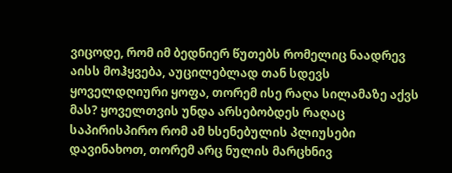ვიცოდე, რომ იმ ბედნიერ წუთებს რომელიც ნაადრევ აისს მოჰყვება, აუცილებლად თან სდევს ყოველდღიური ყოფა, თორემ ისე რაღა სილამაზე აქვს მას? ყოველთვის უნდა არსებობდეს რაღაც საპირისპირო რომ ამ ხსენებულის პლიუსები დავინახოთ, თორემ არც ნულის მარცხნივ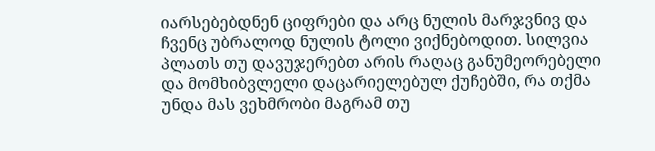იარსებებდნენ ციფრები და არც ნულის მარჯვნივ და ჩვენც უბრალოდ ნულის ტოლი ვიქნებოდით. სილვია პლათს თუ დავუჯერებთ არის რაღაც განუმეორებელი და მომხიბვლელი დაცარიელებულ ქუჩებში, რა თქმა უნდა მას ვეხმრობი მაგრამ თუ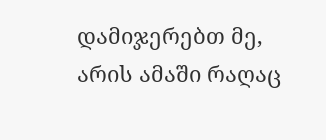დამიჯერებთ მე, არის ამაში რაღაც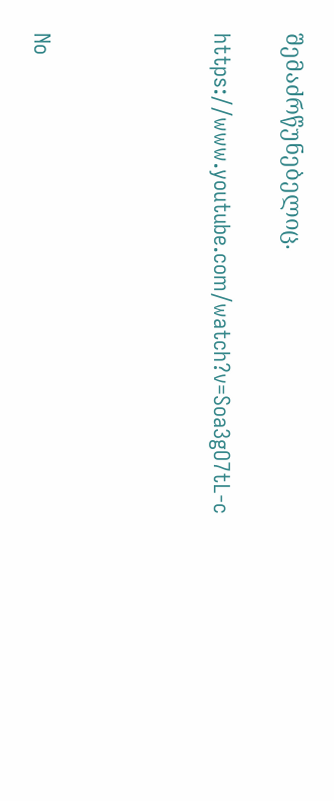შემაძრწუნებელიც.

https://www.youtube.com/watch?v=Soa3gO7tL-c




No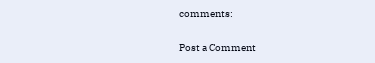comments:

Post a Comment